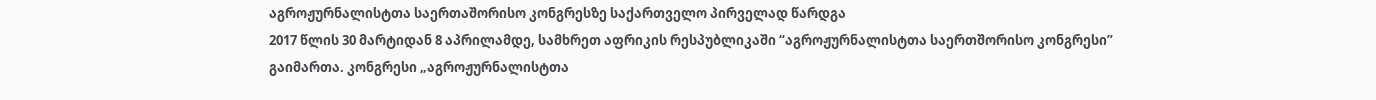აგროჟურნალისტთა საერთაშორისო კონგრესზე საქართველო პირველად წარდგა
2017 წლის 30 მარტიდან 8 აპრილამდე, სამხრეთ აფრიკის რესპუბლიკაში “აგროჟურნალისტთა საერთშორისო კონგრესი” გაიმართა. კონგრესი „აგროჟურნალისტთა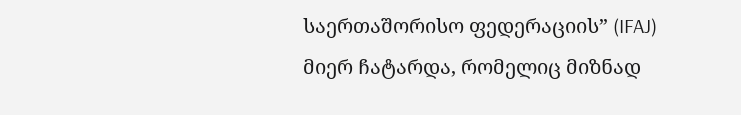საერთაშორისო ფედერაციის” (IFAJ) მიერ ჩატარდა, რომელიც მიზნად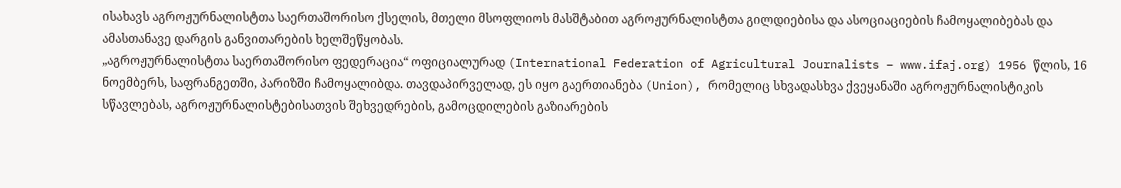ისახავს აგროჟურნალისტთა საერთაშორისო ქსელის, მთელი მსოფლიოს მასშტაბით აგროჟურნალისტთა გილდიებისა და ასოციაციების ჩამოყალიბებას და ამასთანავე დარგის განვითარების ხელშეწყობას.
„აგროჟურნალისტთა საერთაშორისო ფედერაცია“ ოფიციალურად (International Federation of Agricultural Journalists – www.ifaj.org) 1956 წლის, 16 ნოემბერს, საფრანგეთში, პარიზში ჩამოყალიბდა. თავდაპირველად, ეს იყო გაერთიანება (Union), რომელიც სხვადასხვა ქვეყანაში აგროჟურნალისტიკის სწავლებას, აგროჟურნალისტებისათვის შეხვედრების, გამოცდილების გაზიარების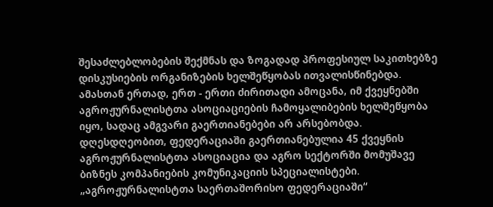შესაძლებლობების შექმნას და ზოგადად პროფესიულ საკითხებზე დისკუსიების ორგანიზების ხელშეწყობას ითვალისწინებდა. ამასთან ერთად, ერთ - ერთი ძირითადი ამოცანა, იმ ქვეყნებში აგროჟურნალისტთა ასოციაციების ჩამოყალიბების ხელშეწყობა იყო, სადაც ამგვარი გაერთიანებები არ არსებობდა.
დღესდღეობით, ფედერაციაში გაერთიანებულია 45 ქვეყნის აგროჟურნალისტთა ასოციაცია და აგრო სექტორში მომუშავე ბიზნეს კომპანიების კომუნიკაციის სპეციალისტები. „აგროჟურნალისტთა საერთაშორისო ფედერაციაში“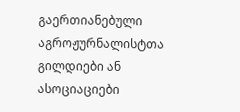გაერთიანებული აგროჟურნალისტთა გილდიები ან ასოციაციები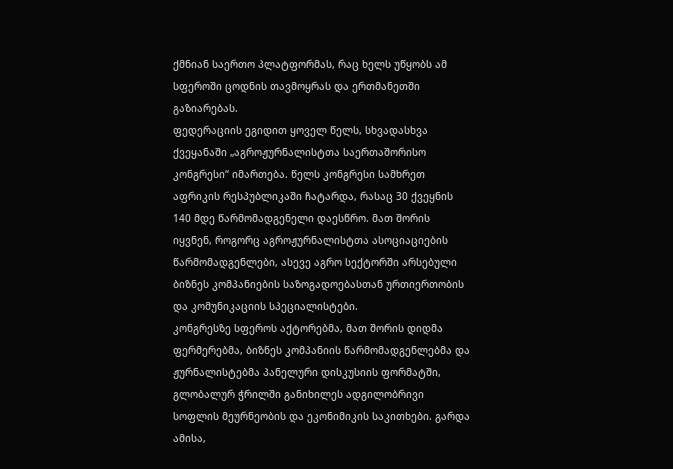ქმნიან საერთო პლატფორმას, რაც ხელს უწყობს ამ სფეროში ცოდნის თავმოყრას და ერთმანეთში გაზიარებას.
ფედერაციის ეგიდით ყოველ წელს, სხვადასხვა ქვეყანაში „აგროჟურნალისტთა საერთაშორისო კონგრესი“ იმართება. წელს კონგრესი სამხრეთ აფრიკის რესპუბლიკაში ჩატარდა, რასაც 30 ქვეყნის 140 მდე წარმომადგენელი დაესწრო. მათ შორის იყვნენ, როგორც აგროჟურნალისტთა ასოციაციების წარმომადგენლები, ასევე აგრო სექტორში არსებული ბიზნეს კომპანიების საზოგადოებასთან ურთიერთობის და კომუნიკაციის სპეციალისტები.
კონგრესზე სფეროს აქტორებმა, მათ შორის დიდმა ფერმერებმა, ბიზნეს კომპანიის წარმომადგენლებმა და ჟურნალისტებმა პანელური დისკუსიის ფორმატში, გლობალურ ჭრილში განიხილეს ადგილობრივი სოფლის მეურნეობის და ეკონიმიკის საკითხები. გარდა ამისა,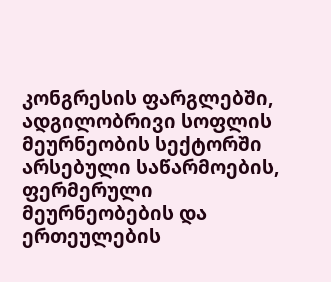კონგრესის ფარგლებში, ადგილობრივი სოფლის მეურნეობის სექტორში არსებული საწარმოების, ფერმერული მეურნეობების და ერთეულების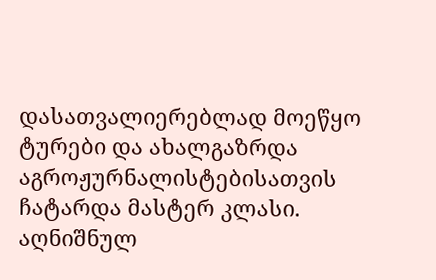დასათვალიერებლად მოეწყო ტურები და ახალგაზრდა აგროჟურნალისტებისათვის ჩატარდა მასტერ კლასი.
აღნიშნულ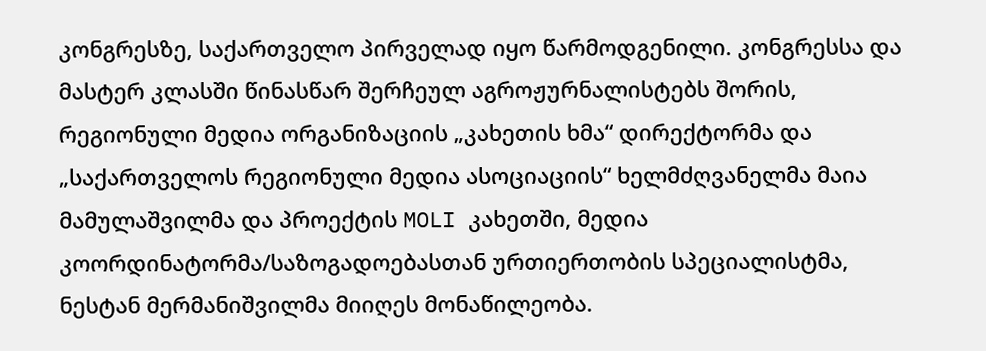კონგრესზე, საქართველო პირველად იყო წარმოდგენილი. კონგრესსა და მასტერ კლასში წინასწარ შერჩეულ აგროჟურნალისტებს შორის, რეგიონული მედია ორგანიზაციის „კახეთის ხმა“ დირექტორმა და „საქართველოს რეგიონული მედია ასოციაციის“ ხელმძღვანელმა მაია მამულაშვილმა და პროექტის MOLI კახეთში, მედია კოორდინატორმა/საზოგადოებასთან ურთიერთობის სპეციალისტმა, ნესტან მერმანიშვილმა მიიღეს მონაწილეობა.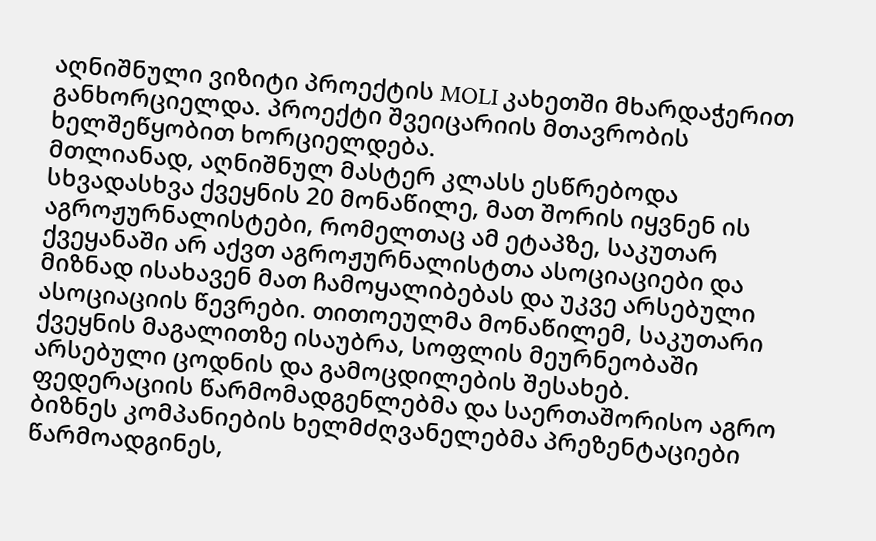აღნიშნული ვიზიტი პროექტის MOLI კახეთში მხარდაჭერით განხორციელდა. პროექტი შვეიცარიის მთავრობის ხელშეწყობით ხორციელდება.
მთლიანად, აღნიშნულ მასტერ კლასს ესწრებოდა სხვადასხვა ქვეყნის 20 მონაწილე, მათ შორის იყვნენ ის აგროჟურნალისტები, რომელთაც ამ ეტაპზე, საკუთარ ქვეყანაში არ აქვთ აგროჟურნალისტთა ასოციაციები და მიზნად ისახავენ მათ ჩამოყალიბებას და უკვე არსებული ასოციაციის წევრები. თითოეულმა მონაწილემ, საკუთარი ქვეყნის მაგალითზე ისაუბრა, სოფლის მეურნეობაში არსებული ცოდნის და გამოცდილების შესახებ. ფედერაციის წარმომადგენლებმა და საერთაშორისო აგრო ბიზნეს კომპანიების ხელმძღვანელებმა პრეზენტაციები წარმოადგინეს,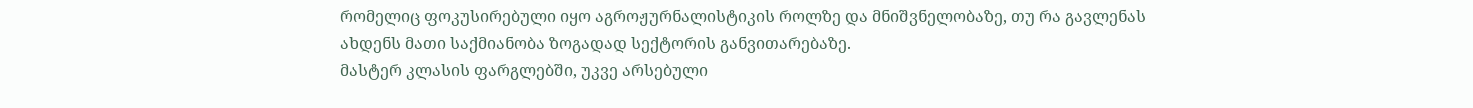რომელიც ფოკუსირებული იყო აგროჟურნალისტიკის როლზე და მნიშვნელობაზე, თუ რა გავლენას ახდენს მათი საქმიანობა ზოგადად სექტორის განვითარებაზე.
მასტერ კლასის ფარგლებში, უკვე არსებული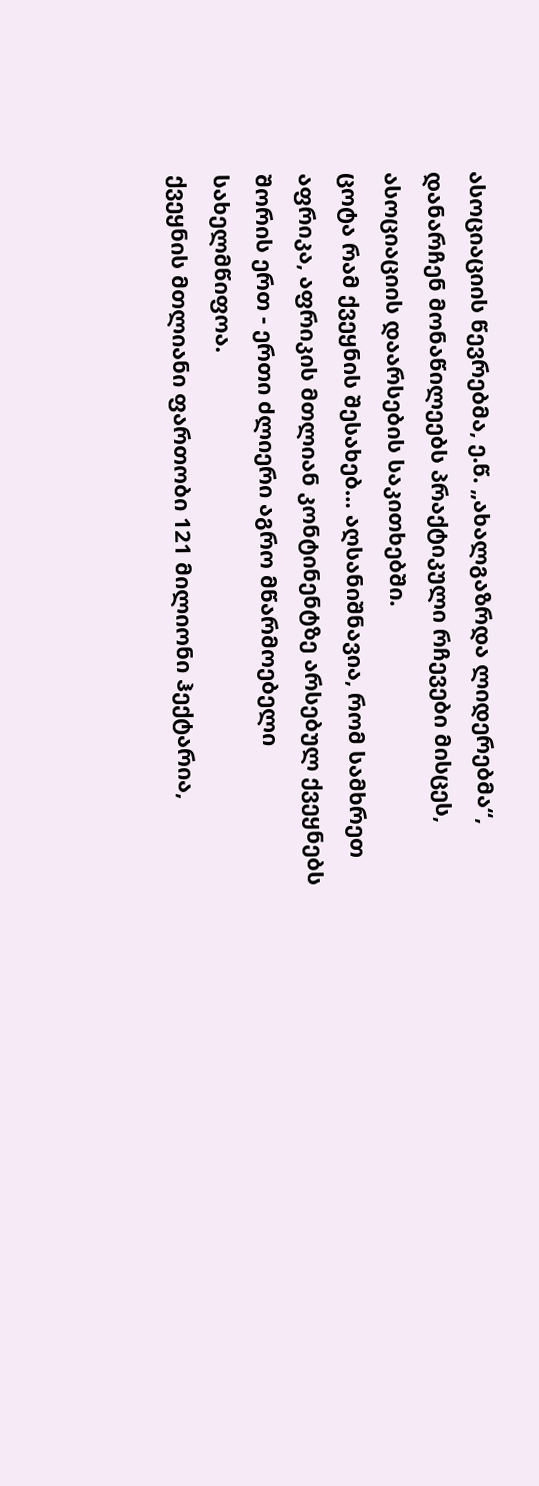ასოციაციის წევრებმა, ე.წ. „ახალგაზრდა ლიდერებმა“, დანარჩენ მონაწილეებს პრაქტიკული რჩევები მისცეს, ასოციაციის დაარსების საკითხებში.
ცოტა რამ ქვეყნის შესახებ… აღსანიშნავია, რომ სამხრეთ აფრიკა, აფრიკის მთლიან კონტინენტზე არსებულ ქვეყნებს შორის ერთ - ერთი ძლიერი აგრო მწარმოებელი სახელმწიფოა.
ქვეყნის მთლიანი ფართობი 121 მილიონი ჰექტარია,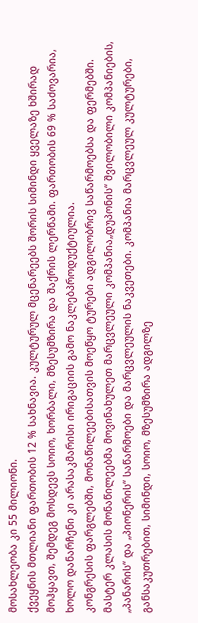მოსახლეობა კი 55 მილიონი.
ქვეყნის მთლიანი ფართობის 12 % სახნავია. კულტურულ მცენარეებს შორის სიმინდი ყველაზე ხშირად მოჰყავთ, შემდეგ მოსდევს სოიო, ხორბალი, მზესუმზირა და შაქრის ლერწამი. ფართობის 69 % საძოვარია, ხოლო დანარჩენი კი არასაკმარისი ირიგაციის გამო ნაკლებპროდუქტიულია.
კონგრესის ფარგლებში, მონაწილეებისათვის მოეწყო ტურები ადგილობრივ საწარმოებსა და ფერმებში. მასტერ კლასის მონაწილეებმა მოვინახულეთ მარცვლეული კომპანია„დუპონის“ შვილობილი კომპანიების, „პანარის“ და „პიონერის“ საწარმოები და მარცვლეულის ნაკვეთები. კომპანია მარცვლეულ კულტურები, განსაკუთრებით, სიმინდი, სოიო, მზესუმზირა ადგილზე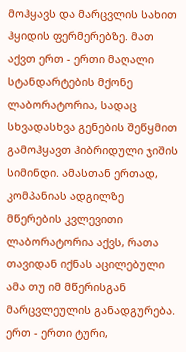მოჰყავს და მარცვლის სახით ჰყიდის ფერმერებზე. მათ აქვთ ერთ - ერთი მაღალი სტანდარტების მქონე ლაბორატორია, სადაც სხვადასხვა გენების შეწყმით გამოჰყავთ ჰიბრიდული ჯიშის სიმინდი. ამასთან ერთად, კომპანიას ადგილზე მწერების კვლევითი ლაბორატორია აქვს, რათა თავიდან იქნას აცილებული ამა თუ იმ მწერისგან მარცვლეულის განადგურება.
ერთ - ერთი ტური,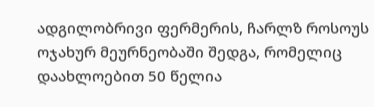ადგილობრივი ფერმერის, ჩარლზ როსოუს ოჯახურ მეურნეობაში შედგა, რომელიც დაახლოებით 50 წელია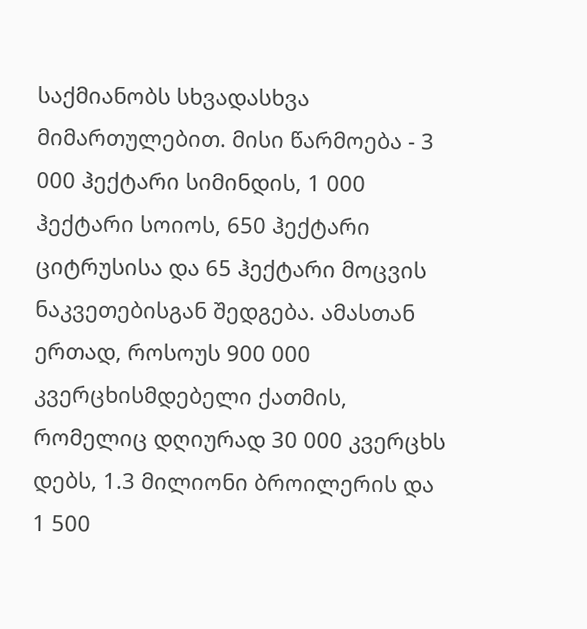საქმიანობს სხვადასხვა მიმართულებით. მისი წარმოება - 3 000 ჰექტარი სიმინდის, 1 000 ჰექტარი სოიოს, 650 ჰექტარი ციტრუსისა და 65 ჰექტარი მოცვის ნაკვეთებისგან შედგება. ამასთან ერთად, როსოუს 900 000 კვერცხისმდებელი ქათმის, რომელიც დღიურად 30 000 კვერცხს დებს, 1.3 მილიონი ბროილერის და 1 500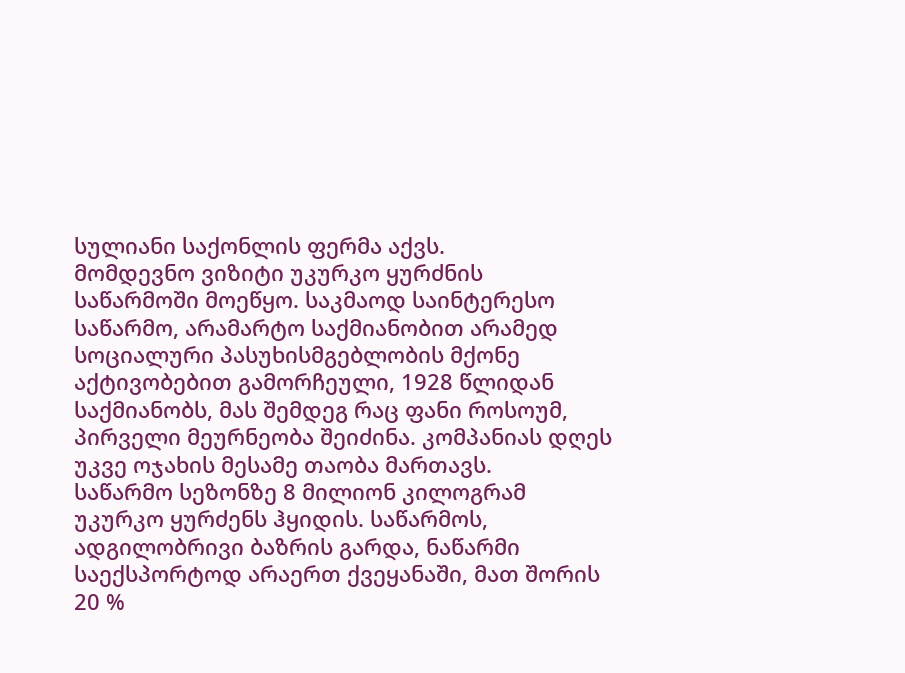სულიანი საქონლის ფერმა აქვს.
მომდევნო ვიზიტი უკურკო ყურძნის საწარმოში მოეწყო. საკმაოდ საინტერესო საწარმო, არამარტო საქმიანობით არამედ სოციალური პასუხისმგებლობის მქონე აქტივობებით გამორჩეული, 1928 წლიდან საქმიანობს, მას შემდეგ რაც ფანი როსოუმ, პირველი მეურნეობა შეიძინა. კომპანიას დღეს უკვე ოჯახის მესამე თაობა მართავს.
საწარმო სეზონზე 8 მილიონ კილოგრამ უკურკო ყურძენს ჰყიდის. საწარმოს, ადგილობრივი ბაზრის გარდა, ნაწარმი საექსპორტოდ არაერთ ქვეყანაში, მათ შორის 20 %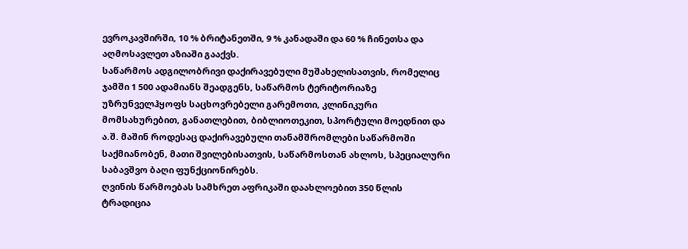ევროკავშირში, 10 % ბრიტანეთში, 9 % კანადაში და 60 % ჩინეთსა და აღმოსავლეთ აზიაში გააქვს.
საწარმოს ადგილობრივი დაქირავებული მუშახელისათვის, რომელიც ჯამში 1 500 ადამიანს შეადგენს, საწარმოს ტერიტორიაზე უზრუნველჰყოფს საცხოვრებელი გარემოთი, კლინიკური მომსახურებით, განათლებით, ბიბლიოთეკით, სპორტული მოედნით და ა.შ. მაშინ როდესაც დაქირავებული თანამშრომლები საწარმოში საქმიანობენ, მათი შვილებისათვის, საწარმოსთან ახლოს, სპეციალური საბავშვო ბაღი ფუნქციონირებს.
ღვინის წარმოებას სამხრეთ აფრიკაში დაახლოებით 350 წლის ტრადიცია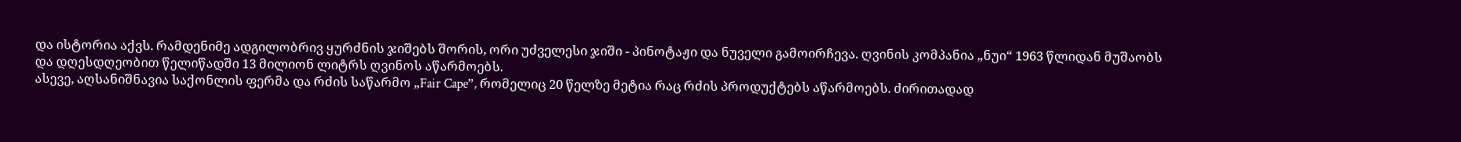და ისტორია აქვს. რამდენიმე ადგილობრივ ყურძნის ჯიშებს შორის, ორი უძველესი ჯიში - პინოტაჟი და ნუველი გამოირჩევა. ღვინის კომპანია „ნუი“ 1963 წლიდან მუშაობს და დღესდღეობით წელიწადში 13 მილიონ ლიტრს ღვინოს აწარმოებს.
ასევე, აღსანიშნავია საქონლის ფერმა და რძის საწარმო „Fair Cape”, რომელიც 20 წელზე მეტია რაც რძის პროდუქტებს აწარმოებს. ძირითადად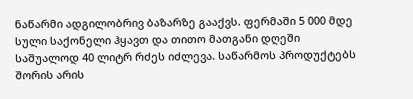ნაწარმი ადგილობრივ ბაზარზე გააქვს. ფერმაში 5 000 მდე სული საქონელი ჰყავთ და თითო მათგანი დღეში საშუალოდ 40 ლიტრ რძეს იძლევა. საწარმოს პროდუქტებს შორის არის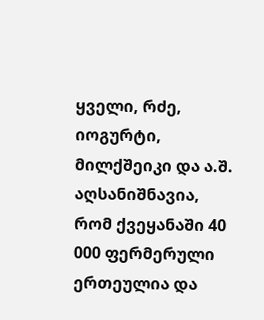ყველი, რძე, იოგურტი, მილქშეიკი და ა.შ.
აღსანიშნავია, რომ ქვეყანაში 40 000 ფერმერული ერთეულია და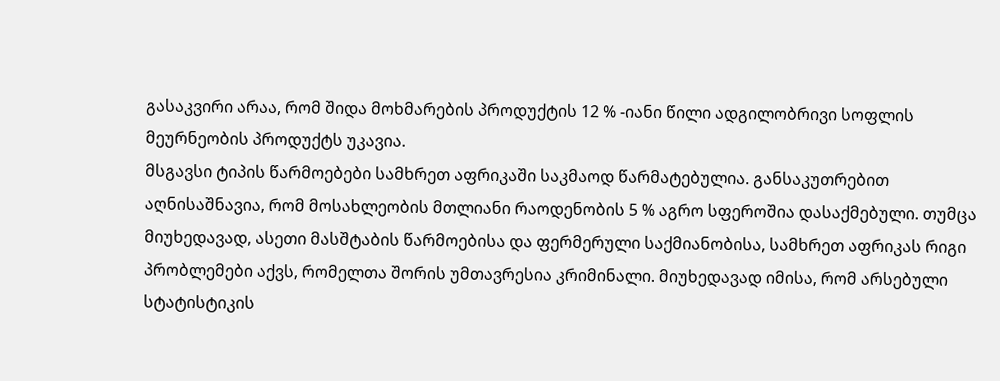გასაკვირი არაა, რომ შიდა მოხმარების პროდუქტის 12 % -იანი წილი ადგილობრივი სოფლის მეურნეობის პროდუქტს უკავია.
მსგავსი ტიპის წარმოებები სამხრეთ აფრიკაში საკმაოდ წარმატებულია. განსაკუთრებით აღნისაშნავია, რომ მოსახლეობის მთლიანი რაოდენობის 5 % აგრო სფეროშია დასაქმებული. თუმცა მიუხედავად, ასეთი მასშტაბის წარმოებისა და ფერმერული საქმიანობისა, სამხრეთ აფრიკას რიგი პრობლემები აქვს, რომელთა შორის უმთავრესია კრიმინალი. მიუხედავად იმისა, რომ არსებული სტატისტიკის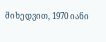მიხედვით, 1970 იანი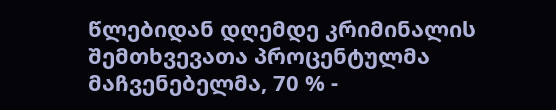წლებიდან დღემდე კრიმინალის შემთხვევათა პროცენტულმა მაჩვენებელმა, 70 % -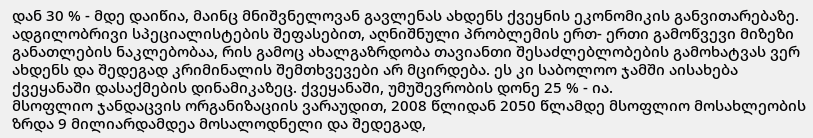დან 30 % - მდე დაიწია, მაინც მნიშვნელოვან გავლენას ახდენს ქვეყნის ეკონომიკის განვითარებაზე.
ადგილობრივი სპეციალისტების შეფასებით, აღნიშნული პრობლემის ერთ- ერთი გამოწვევი მიზეზი განათლების ნაკლებობაა, რის გამოც ახალგაზრდობა თავიანთი შესაძლებლობების გამოხატვას ვერ ახდენს და შედეგად კრიმინალის შემთხვევები არ მცირდება. ეს კი საბოლოო ჯამში აისახება ქვეყანაში დასაქმების დინამიკაზეც. ქვეყანაში, უმუშევრობის დონე 25 % - ია.
მსოფლიო ჯანდაცვის ორგანიზაციის ვარაუდით, 2008 წლიდან 2050 წლამდე მსოფლიო მოსახლეობის ზრდა 9 მილიარდამდეა მოსალოდნელი და შედეგად,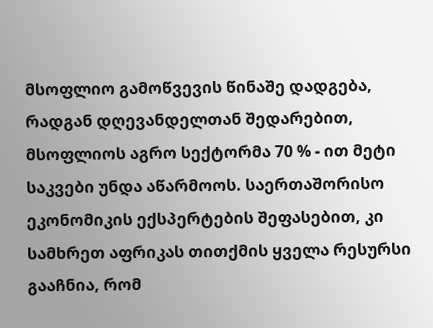მსოფლიო გამოწვევის წინაშე დადგება, რადგან დღევანდელთან შედარებით, მსოფლიოს აგრო სექტორმა 70 % - ით მეტი საკვები უნდა აწარმოოს. საერთაშორისო ეკონომიკის ექსპერტების შეფასებით, კი სამხრეთ აფრიკას თითქმის ყველა რესურსი გააჩნია, რომ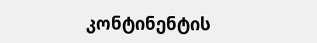კონტინენტის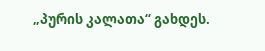„პურის კალათა“ გახდეს.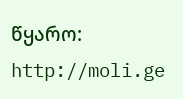წყარო: http://moli.ge